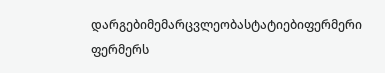დარგებიმემარცვლეობასტატიებიფერმერი ფერმერს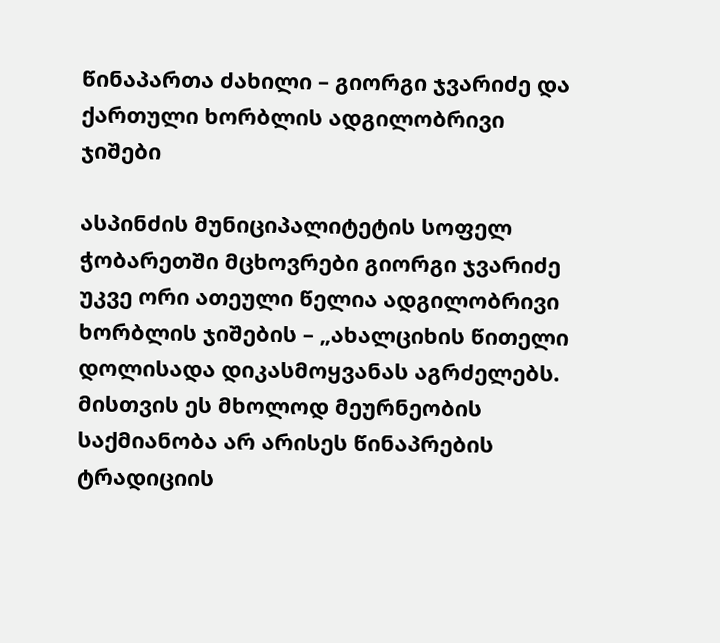წინაპართა ძახილი – გიორგი ჯვარიძე და ქართული ხორბლის ადგილობრივი ჯიშები

ასპინძის მუნიციპალიტეტის სოფელ ჭობარეთში მცხოვრები გიორგი ჯვარიძე უკვე ორი ათეული წელია ადგილობრივი ხორბლის ჯიშების – „ახალციხის წითელი დოლისადა დიკასმოყვანას აგრძელებს. მისთვის ეს მხოლოდ მეურნეობის საქმიანობა არ არისეს წინაპრების ტრადიციის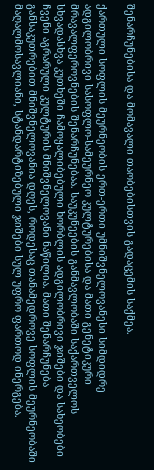შენარჩუნებისა და მომავალი თაობებისთვის გადაცემის საქმეა.

ქართული სოფლის მეურნეობის ერთ-ერთი უმნიშვნელოვანესი სიმდიდრე ადგილობრივი სასოფლო-სამეურნეო კულტურებისა და მათი გენეტიკური მრავალფეროვნების შენარჩუნებაა. საუკუნეების განმავლობაში საქართველოს სხვადასხვა კუთხეში ჩამოყალიბებული ხორბლის ადგილობრივი ჯიშები და სახეობები ჩვენი აგრარული კულტურის მნიშვნელოვანი ნაწილია. მათი შენარჩუნება განსაკუთრებით მნიშვნელოვანია დღეს, როდესაც თანამედროვე სოფლის მეურნეობაში მაღალმოსავლიანი, სტანდარტიზებული ჯიშები სულ უფრო ფართოდ ინერგება.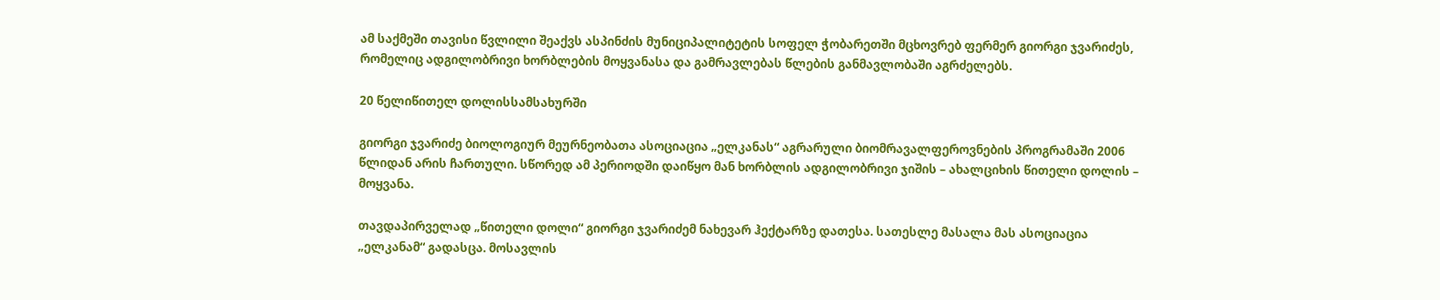ამ საქმეში თავისი წვლილი შეაქვს ასპინძის მუნიციპალიტეტის სოფელ ჭობარეთში მცხოვრებ ფერმერ გიორგი ჯვარიძეს, რომელიც ადგილობრივი ხორბლების მოყვანასა და გამრავლებას წლების განმავლობაში აგრძელებს.

20 წელიწითელ დოლისსამსახურში

გიორგი ჯვარიძე ბიოლოგიურ მეურნეობათა ასოციაცია „ელკანას“ აგრარული ბიომრავალფეროვნების პროგრამაში 2006 წლიდან არის ჩართული. სწორედ ამ პერიოდში დაიწყო მან ხორბლის ადგილობრივი ჯიშის – ახალციხის წითელი დოლის – მოყვანა.

თავდაპირველად „წითელი დოლი“ გიორგი ჯვარიძემ ნახევარ ჰექტარზე დათესა. სათესლე მასალა მას ასოციაცია „ელკანამ“ გადასცა. მოსავლის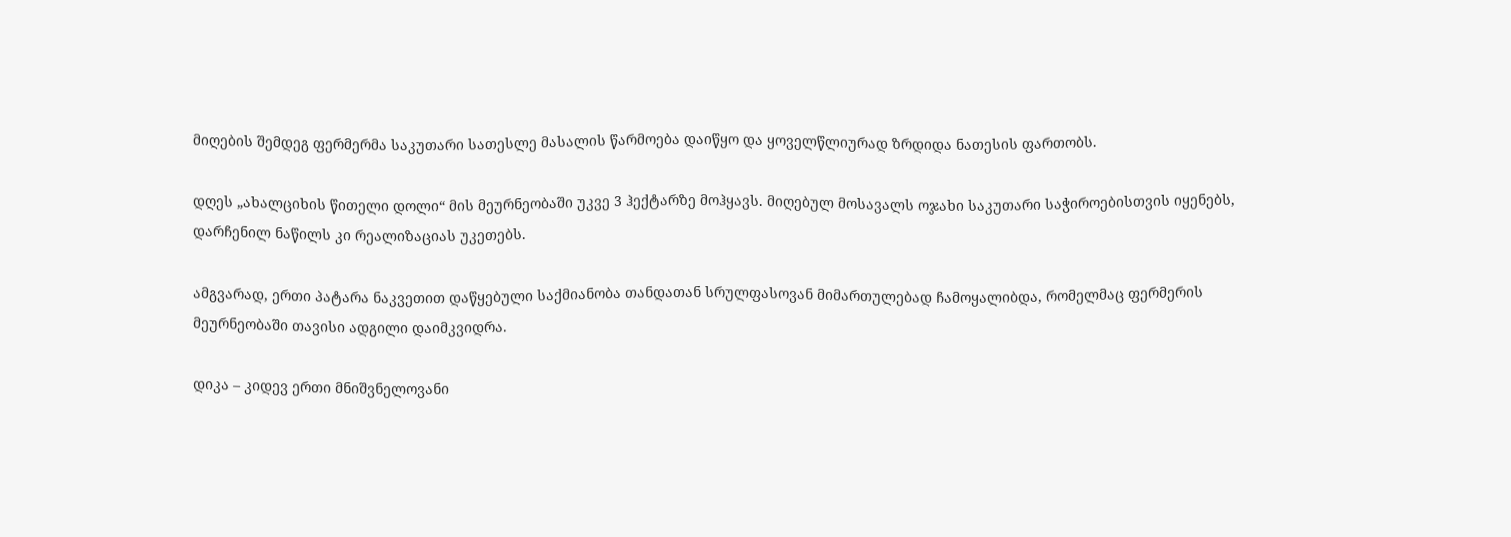მიღების შემდეგ ფერმერმა საკუთარი სათესლე მასალის წარმოება დაიწყო და ყოველწლიურად ზრდიდა ნათესის ფართობს.

დღეს „ახალციხის წითელი დოლი“ მის მეურნეობაში უკვე 3 ჰექტარზე მოჰყავს. მიღებულ მოსავალს ოჯახი საკუთარი საჭიროებისთვის იყენებს, დარჩენილ ნაწილს კი რეალიზაციას უკეთებს.

ამგვარად, ერთი პატარა ნაკვეთით დაწყებული საქმიანობა თანდათან სრულფასოვან მიმართულებად ჩამოყალიბდა, რომელმაც ფერმერის მეურნეობაში თავისი ადგილი დაიმკვიდრა.

დიკა – კიდევ ერთი მნიშვნელოვანი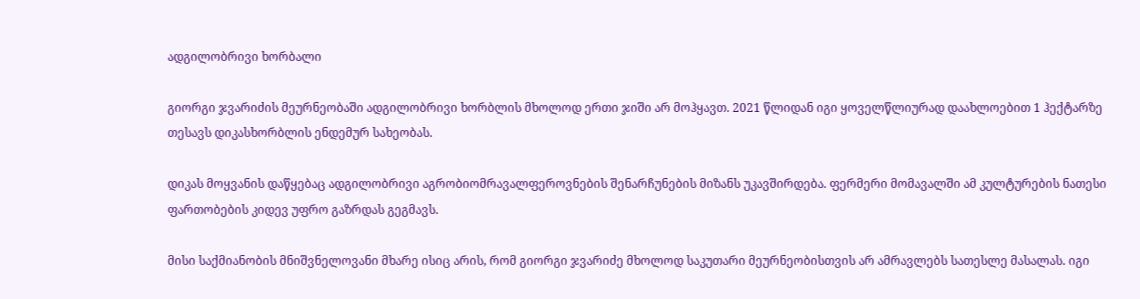ადგილობრივი ხორბალი

გიორგი ჯვარიძის მეურნეობაში ადგილობრივი ხორბლის მხოლოდ ერთი ჯიში არ მოჰყავთ. 2021 წლიდან იგი ყოველწლიურად დაახლოებით 1 ჰექტარზე თესავს დიკასხორბლის ენდემურ სახეობას.

დიკას მოყვანის დაწყებაც ადგილობრივი აგრობიომრავალფეროვნების შენარჩუნების მიზანს უკავშირდება. ფერმერი მომავალში ამ კულტურების ნათესი ფართობების კიდევ უფრო გაზრდას გეგმავს.

მისი საქმიანობის მნიშვნელოვანი მხარე ისიც არის, რომ გიორგი ჯვარიძე მხოლოდ საკუთარი მეურნეობისთვის არ ამრავლებს სათესლე მასალას. იგი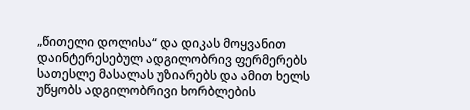„წითელი დოლისა“ და დიკას მოყვანით დაინტერესებულ ადგილობრივ ფერმერებს სათესლე მასალას უზიარებს და ამით ხელს უწყობს ადგილობრივი ხორბლების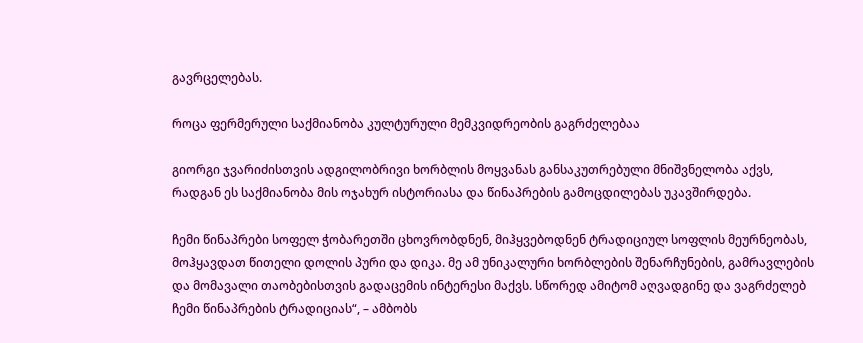გავრცელებას.

როცა ფერმერული საქმიანობა კულტურული მემკვიდრეობის გაგრძელებაა

გიორგი ჯვარიძისთვის ადგილობრივი ხორბლის მოყვანას განსაკუთრებული მნიშვნელობა აქვს, რადგან ეს საქმიანობა მის ოჯახურ ისტორიასა და წინაპრების გამოცდილებას უკავშირდება.

ჩემი წინაპრები სოფელ ჭობარეთში ცხოვრობდნენ, მიჰყვებოდნენ ტრადიციულ სოფლის მეურნეობას, მოჰყავდათ წითელი დოლის პური და დიკა. მე ამ უნიკალური ხორბლების შენარჩუნების, გამრავლების და მომავალი თაობებისთვის გადაცემის ინტერესი მაქვს. სწორედ ამიტომ აღვადგინე და ვაგრძელებ ჩემი წინაპრების ტრადიციას“, – ამბობს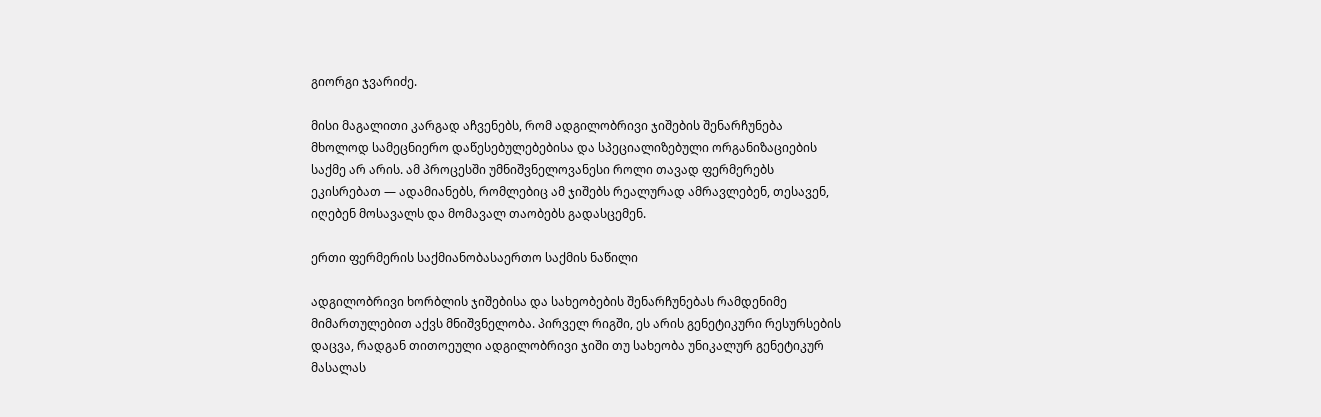გიორგი ჯვარიძე.

მისი მაგალითი კარგად აჩვენებს, რომ ადგილობრივი ჯიშების შენარჩუნება მხოლოდ სამეცნიერო დაწესებულებებისა და სპეციალიზებული ორგანიზაციების საქმე არ არის. ამ პროცესში უმნიშვნელოვანესი როლი თავად ფერმერებს ეკისრებათ — ადამიანებს, რომლებიც ამ ჯიშებს რეალურად ამრავლებენ, თესავენ, იღებენ მოსავალს და მომავალ თაობებს გადასცემენ.

ერთი ფერმერის საქმიანობასაერთო საქმის ნაწილი

ადგილობრივი ხორბლის ჯიშებისა და სახეობების შენარჩუნებას რამდენიმე მიმართულებით აქვს მნიშვნელობა. პირველ რიგში, ეს არის გენეტიკური რესურსების დაცვა, რადგან თითოეული ადგილობრივი ჯიში თუ სახეობა უნიკალურ გენეტიკურ მასალას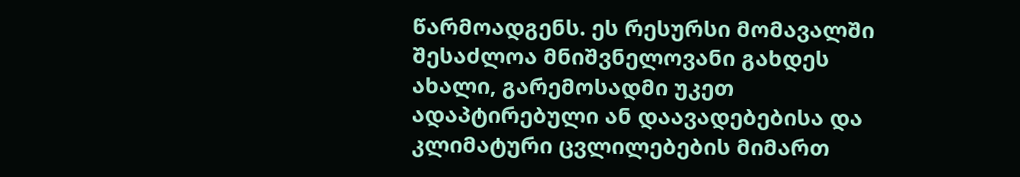წარმოადგენს. ეს რესურსი მომავალში შესაძლოა მნიშვნელოვანი გახდეს ახალი, გარემოსადმი უკეთ ადაპტირებული ან დაავადებებისა და კლიმატური ცვლილებების მიმართ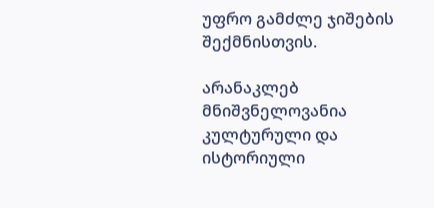უფრო გამძლე ჯიშების შექმნისთვის.

არანაკლებ მნიშვნელოვანია კულტურული და ისტორიული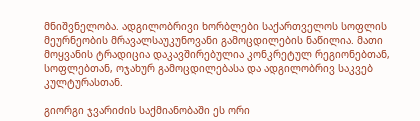მნიშვნელობა. ადგილობრივი ხორბლები საქართველოს სოფლის მეურნეობის მრავალსაუკუნოვანი გამოცდილების ნაწილია. მათი მოყვანის ტრადიცია დაკავშირებულია კონკრეტულ რეგიონებთან, სოფლებთან, ოჯახურ გამოცდილებასა და ადგილობრივ საკვებ კულტურასთან.

გიორგი ჯვარიძის საქმიანობაში ეს ორი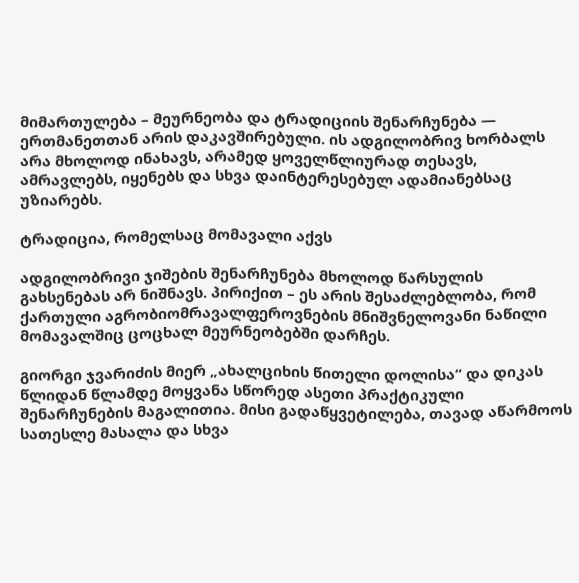მიმართულება – მეურნეობა და ტრადიციის შენარჩუნება — ერთმანეთთან არის დაკავშირებული. ის ადგილობრივ ხორბალს არა მხოლოდ ინახავს, არამედ ყოველწლიურად თესავს, ამრავლებს, იყენებს და სხვა დაინტერესებულ ადამიანებსაც უზიარებს.

ტრადიცია, რომელსაც მომავალი აქვს

ადგილობრივი ჯიშების შენარჩუნება მხოლოდ წარსულის გახსენებას არ ნიშნავს. პირიქით – ეს არის შესაძლებლობა, რომ ქართული აგრობიომრავალფეროვნების მნიშვნელოვანი ნაწილი მომავალშიც ცოცხალ მეურნეობებში დარჩეს.

გიორგი ჯვარიძის მიერ „ახალციხის წითელი დოლისა“ და დიკას წლიდან წლამდე მოყვანა სწორედ ასეთი პრაქტიკული შენარჩუნების მაგალითია. მისი გადაწყვეტილება, თავად აწარმოოს სათესლე მასალა და სხვა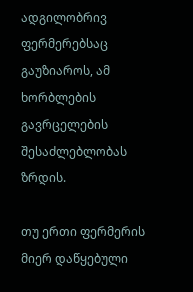ადგილობრივ ფერმერებსაც გაუზიაროს, ამ ხორბლების გავრცელების შესაძლებლობას ზრდის.

თუ ერთი ფერმერის მიერ დაწყებული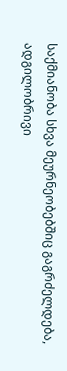საქმიანობა სხვა მეურნეობებშიც გაგრძელდება, ადგილობრივი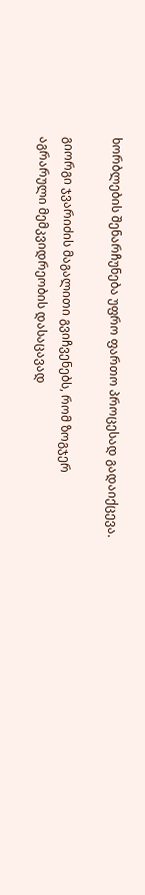ხორბლების შენარჩუნება უფრო ფართო პროცესად გადაიქცევა.

გიორგი ჯვარიძის მაგალითი გვიჩვენებს, რომ ზოგჯერ აგრარული მემკვიდრეობის დასაცავად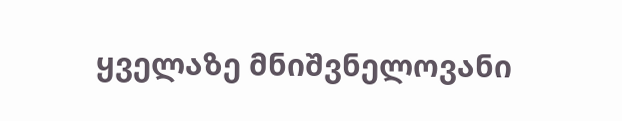ყველაზე მნიშვნელოვანი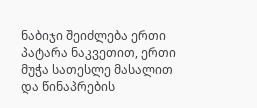ნაბიჯი შეიძლება ერთი პატარა ნაკვეთით, ერთი მუჭა სათესლე მასალით და წინაპრების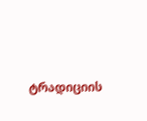ტრადიციის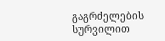გაგრძელების სურვილით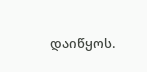დაიწყოს.